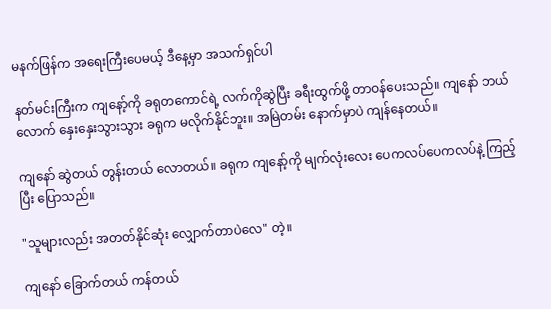မနက်ဖြန်က အရေးကြီးပေမယ့် ဒီနေ့မှာ အသက်ရှင်ပါ

နတ်မင်းကြီးက ကျနော့်ကို ခရုတကောင်ရဲ့ လက်ကိုဆွဲပြီး ခရီးထွက်ဖို့ တာဝန်ပေးသည်။ ကျနော် ဘယ်လောက် နှေးနှေးသွားသွား ခရုက မလိုက်နိုင်ဘူး။ အမြဲတမ်း နောက်မှာပဲ ကျန်နေတယ်။

ကျနော် ဆွဲတယ် တွန်းတယ် လောတယ်။ ခရုက ကျနော့်ကို မျက်လုံးလေး ပေကလပ်ပေကလပ်နဲ့ ကြည့်ပြီး ပြောသည်။

"သူများလည်း အတတ်နိုင်ဆုံး လျှောက်တာပဲလေ" တဲ့။

ကျနော် ခြောက်တယ် ကန်တယ်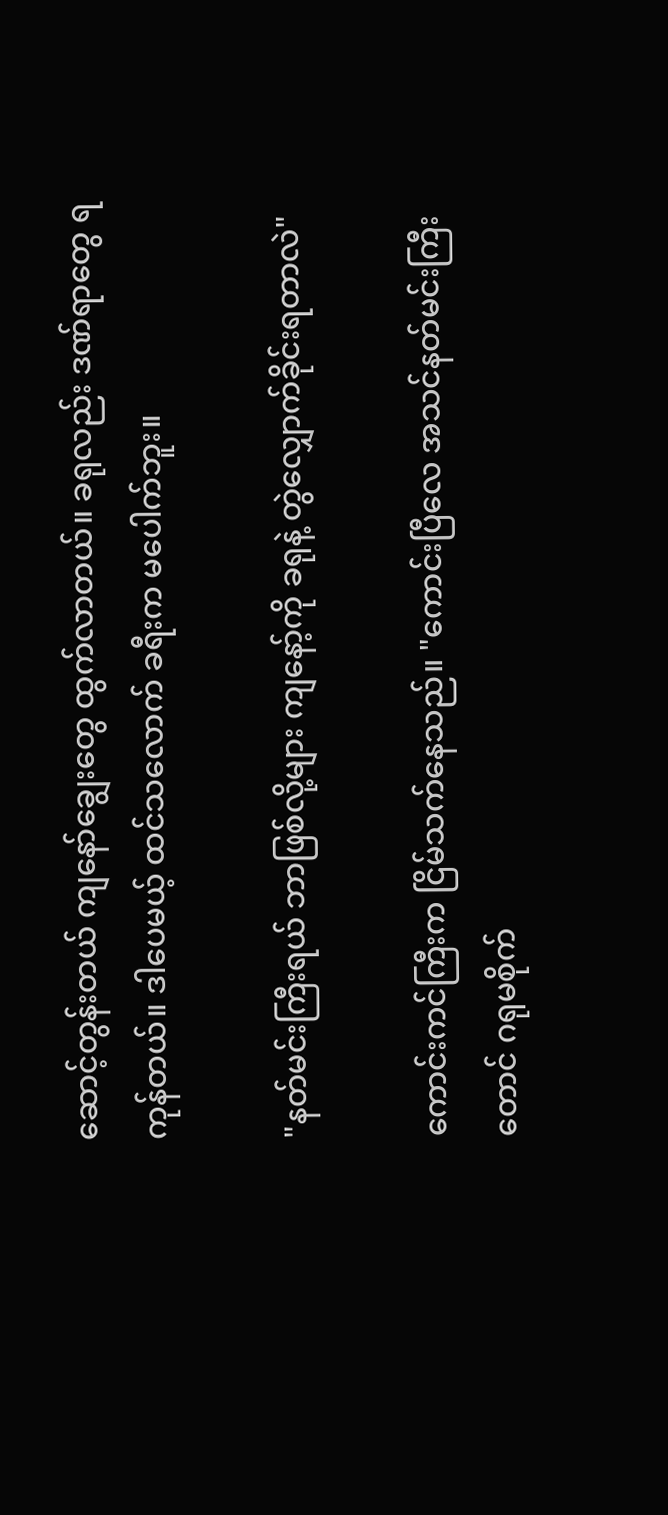ဆောင့်တွန်းတယ် ကျနော်ချွေးတွေ ထွက်လာတယ်။ ခရုလည်း ဒဏ်ရာတွေ ရကုန်တယ်။ ဒါပေမယ့် ထင်သလောက် ခရီးက မပေါက်ဘူး။

"နတ်မင်းကြီးရယ် ဘာဖြစ်လို့များ ကျနော့်ကို ခရုနဲ့ တွဲလျှောက်ခိုင်းရတာလဲ"

ကောင်းကင်ကြီးက ငြိမ်သက်နေသည်။ "ကောင်းပြီလေ အသင်နတ်မင်းကြီးတောင် ဂရုမစိုက်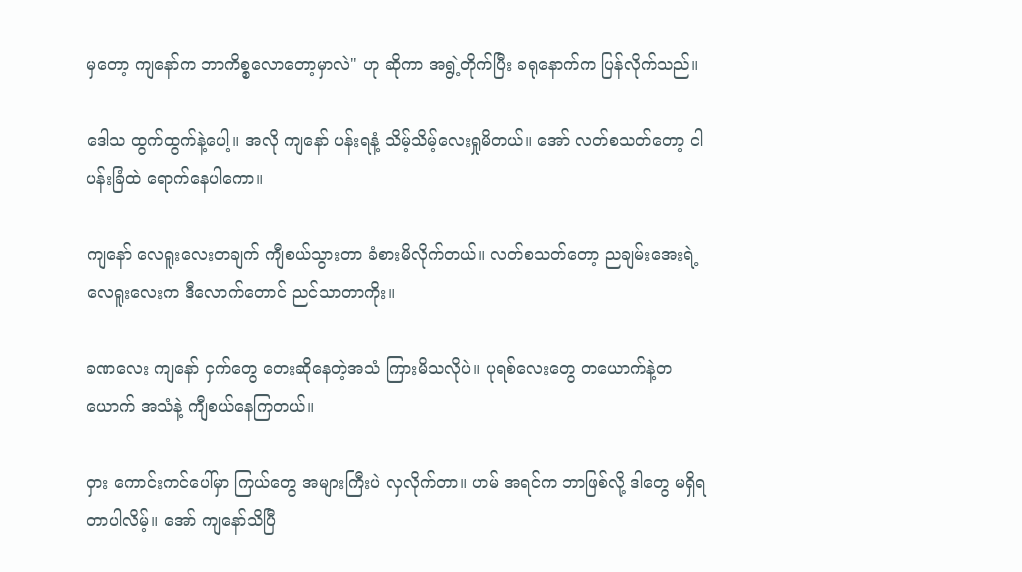မှတော့ ကျနော်က ဘာကိစ္စလောတော့မှာလဲ" ဟု ဆိုကာ အရွဲ့တိုက်ပြီး ခရုနောက်က ပြန်လိုက်သည်။

ဒေါသ ထွက်ထွက်နဲ့ပေါ့။ အလို ကျနော် ပန်းရနံ့ သိမ့်သိမ့်လေးရှုမိတယ်။ အော် လတ်စသတ်တော့ ငါ ပန်းခြံထဲ ရောက်နေပါကော။

ကျနော် လေရူးလေးတချက် ကျီစယ်သွားတာ ခံစားမိလိုက်တယ်။ လတ်စသတ်တော့ ညချမ်းအေးရဲ့ လေရူးလေးက ဒီလောက်တောင် ညင်သာတာကိုး။

ခဏလေး ကျနော် ငှက်တွေ တေးဆိုနေတဲ့အသံ ကြားမိသလိုပဲ။ ပုရစ်လေးတွေ တယောက်နဲ့တယောက် အသံနဲ့ ကျီစယ်နေကြတယ်။

ဝှား ကောင်းကင်ပေါ်မှာ ကြယ်တွေ အများကြီးပဲ လှလိုက်တာ။ ဟမ် အရင်က ဘာဖြစ်လို့ ဒါတွေ မရှိရတာပါလိမ့်။ အော် ကျနော်သိပြီ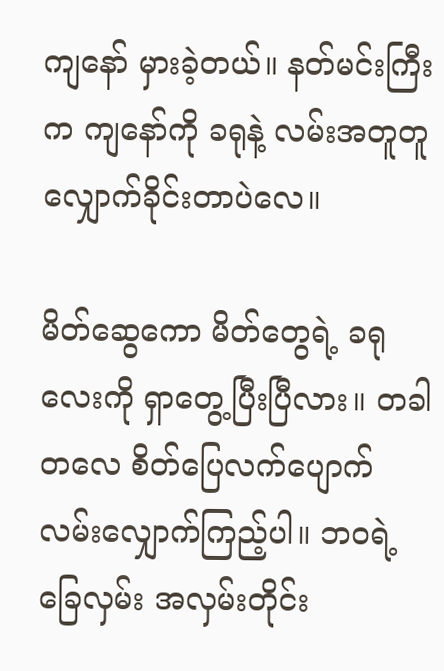ကျနော် မှားခဲ့တယ်။ နတ်မင်းကြီးက ကျနော်ကို ခရုနဲ့ လမ်းအတူတူ လျှောက်ခိုင်းတာပဲလေ။

မိတ်ဆွေကော မိတ်တွေရဲ့ ခရုလေးကို ရှာတွေ့ပြီးပြီလား။ တခါတလေ စိတ်ပြေလက်ပျောက် လမ်းလျှောက်ကြည့်ပါ။ ဘဝရဲ့ ခြေလှမ်း အလှမ်းတိုင်း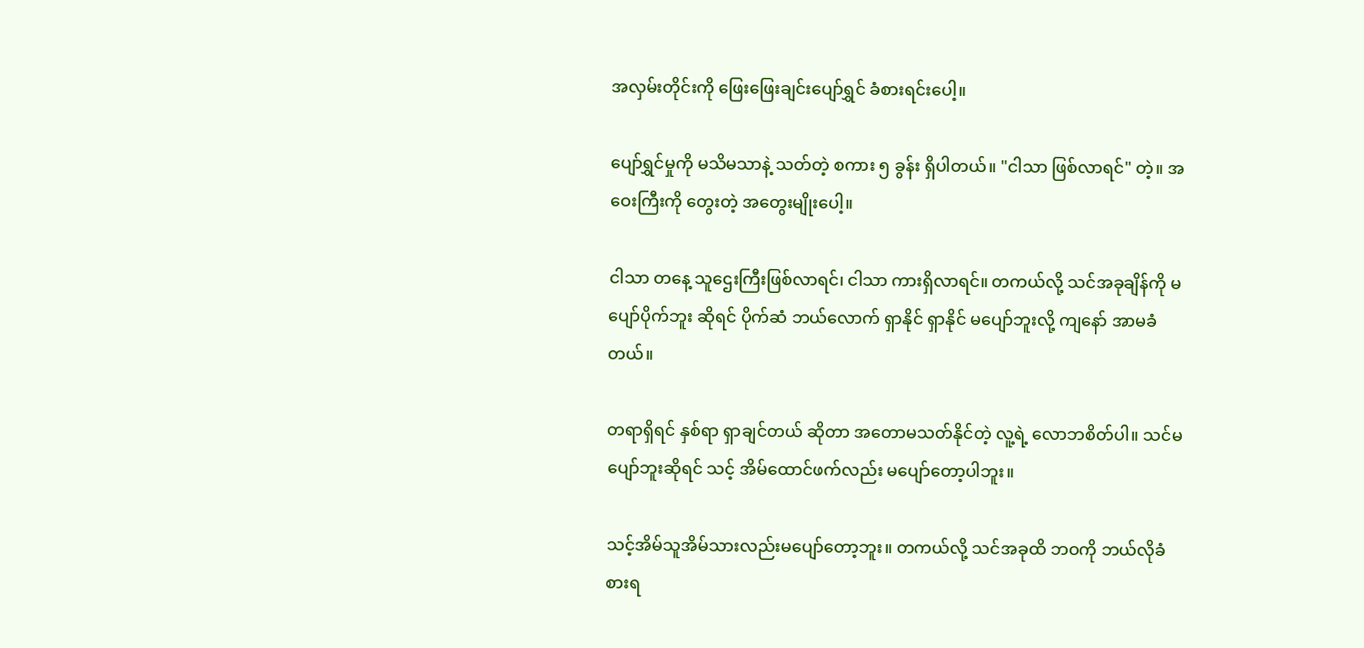အလှမ်းတိုင်းကို ဖြေးဖြေးချင်းပျော်ရွှင် ခံစားရင်းပေါ့။

ပျော်ရွှင်မှုကို မသိမသာနဲ့ သတ်တဲ့ စကား ၅ ခွန်း ရှိပါတယ်။ "ငါသာ ဖြစ်လာရင်" တဲ့။ အဝေးကြီးကို တွေးတဲ့ အတွေးမျိုးပေါ့။

ငါသာ တနေ့ သူဌေးကြီးဖြစ်လာရင်၊ ငါသာ ကားရှိလာရင်။ တကယ်လို့ သင်အခုချိန်ကို မပျော်ပိုက်ဘူး ဆိုရင် ပိုက်ဆံ ဘယ်လောက် ရှာနိုင် ရှာနိုင် မပျော်ဘူးလို့ ကျနော် အာမခံတယ်။

တရာရှိရင် နှစ်ရာ ရှာချင်တယ် ဆိုတာ အတောမသတ်နိုင်တဲ့ လူ့ရဲ့ လောဘစိတ်ပါ။ သင်မပျော်ဘူးဆိုရင် သင့် အိမ်ထောင်ဖက်လည်း မပျော်တော့ပါဘူး။

သင့်အိမ်သူအိမ်သားလည်းမပျော်တော့ဘူး။ တကယ်လို့ သင်အခုထိ ဘဝကို ဘယ်လိုခံစားရ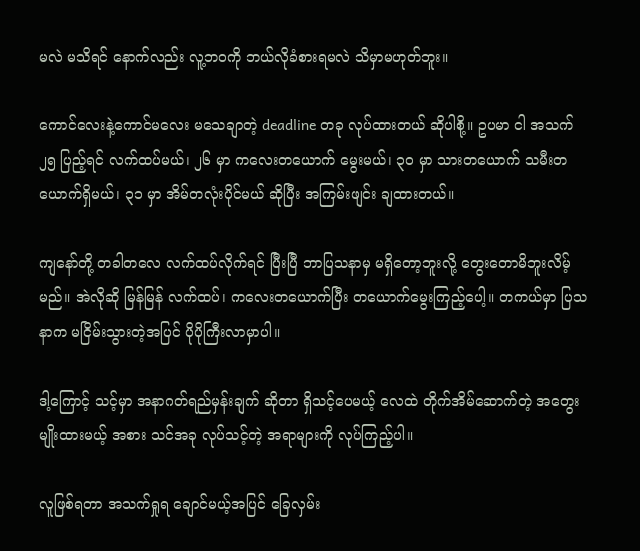မလဲ မသိရင် နောက်လည်း လူ့ဘဝကို ဘယ်လိုခံစားရမလဲ သိမှာမဟုတ်ဘူး။

ကောင်လေးနဲ့ကောင်မလေး မသေချာတဲ့ deadline တခု လုပ်ထားတယ် ဆိုပါစို့။ ဥပမာ ငါ အသက် ၂၅ ပြည့်ရင် လက်ထပ်မယ်၊ ၂၆ မှာ ကလေးတယောက် မွေးမယ်၊ ၃၀ မှာ သားတယောက် သမီးတယောက်ရှိမယ်၊ ၃၁ မှာ အိမ်တလုံးပိုင်မယ် ဆိုပြီး အကြမ်းဖျင်း ချထားတယ်။

ကျနော်တို့ တခါတလေ လက်ထပ်လိုက်ရင် ပြီးပြီ ဘာပြသနာမှ မရှိတော့ဘူးလို့ တွေးတောမိဘူးလိမ့်မည်။ အဲလိုဆို မြန်မြန် လက်ထပ်၊ ကလေးတယောက်ပြီး တယောက်မွေးကြည့်ပေါ့။ တကယ်မှာ ပြသနာက မငြိမ်းသွားတဲ့အပြင် ပိုပိုကြီးလာမှာပါ။

ဒါ့ကြောင့် သင့်မှာ အနာဂတ်ရည်မှန်းချက် ဆိုတာ ရှိသင့်ပေမယ့် လေထဲ တိုက်အိမ်ဆောက်တဲ့ အတွေးမျိုးထားမယ့် အစား သင်အခု လုပ်သင့်တဲ့ အရာများကို လုပ်ကြည့်ပါ။

လူဖြစ်ရတာ အသက်ရှုရ ချောင်မယ့်အပြင် ခြေလှမ်း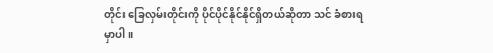တိုင်း ခြေလှမ်းတိုင်းကို ပိုင်ပိုင်နိုင်နိုင်ရှိတယ်ဆိုတာ သင် ခံစားရမှာပါ ။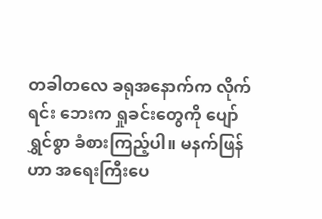တခါတလေ ခရုအနောက်က လိုက်ရင်း ဘေးက ရှုခင်းတွေကို ပျော်ရွှင်စွာ ခံစားကြည့်ပါ။ မနက်ဖြန်ဟာ အရေးကြီးပေ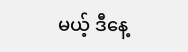မယ့် ဒီနေ့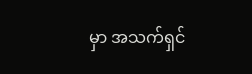မှာ အသက်ရှင်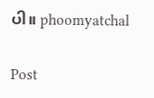ပါ။ phoomyatchal

Post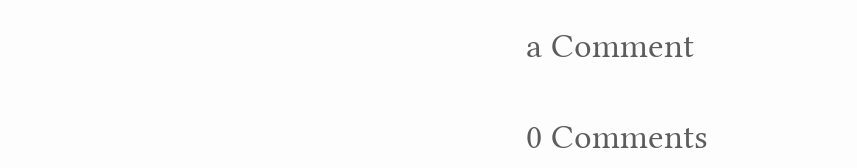a Comment

0 Comments